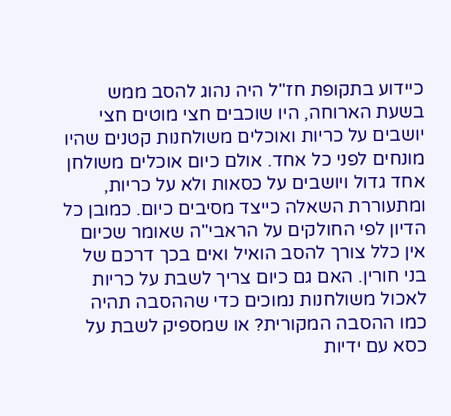כיידוע בתקופת חז"ל היה נהוג להסב ממש בשעת הארוחה, היו שוכבים חצי מוטים חצי יושבים על כריות ואוכלים משולחנות קטנים שהיו מונחים לפני כל אחד. אולם כיום אוכלים משולחן אחד גדול ויושבים על כסאות ולא על כריות, ומתעוררת השאלה כייצד מסיבים כיום. כמובן כל הדיון לפי החולקים על הראבי"ה שאומר שכיום אין כלל צורך להסב הואיל ואים בכך דרכם של בני חורין. האם גם כיום צריך לשבת על כריות לאכול משולחנות נמוכים כדי שההסבה תהיה כמו ההסבה המקורית? או שמספיק לשבת על כסא עם ידיות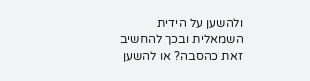ולהשען על הידית השמאלית ובכך להחשיב זאת כהסבה? או להשען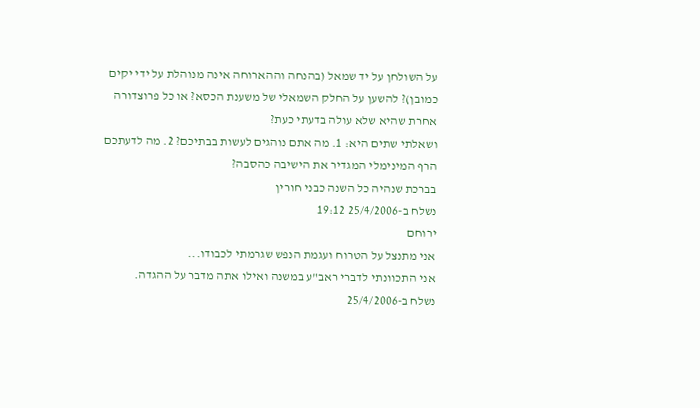על השולחן על יד שמאל (בהנחה וההארוחה אינה מנוהלת על ידי יקים כמובן)? להשען על החלק השמאלי של משענת הכסא? או כל פרוצדורה אחרת שהיא שלא עולה בדעתי כעת?
ושאלתי שתים היא: 1. מה אתם נוהגים לעשות בבתיכם? 2. מה לדעתכם הרף המינימלי המגדיר את הישיבה כהסבה?
בברכת שנהיה כל השנה כבני חורין
נשלח ב-25/4/2006 19:12
ירוחם
אני מתנצל על הטרוח ועגמת הנפש שגרמתי לכבודו...
אני התכוונתי לדברי ראב"ע במשנה ואילו אתה מדבר על ההגדה.
נשלח ב-25/4/2006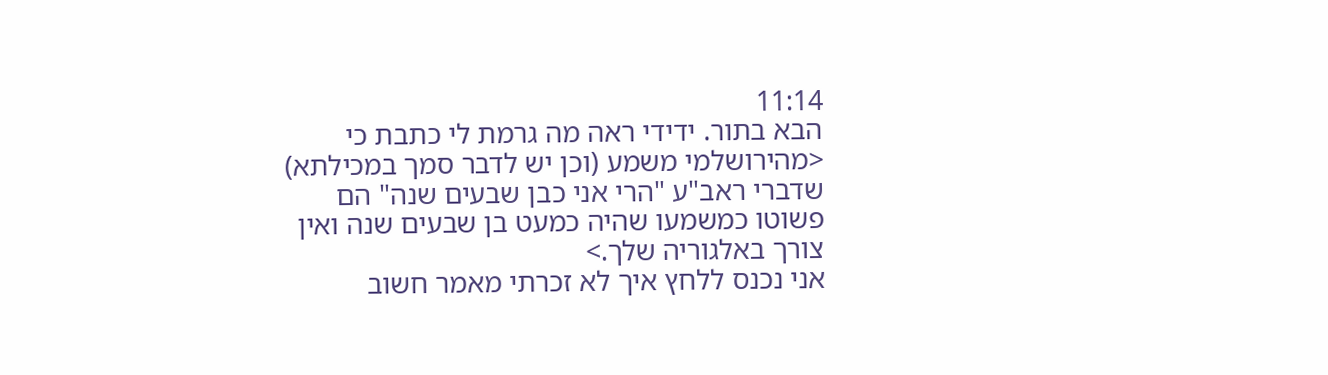11:14
הבא בתור. ידידי ראה מה גרמת לי כתבת כי <מהירושלמי משמע (וכן יש לדבר סמך במכילתא) שדברי ראב"ע "הרי אני כבן שבעים שנה" הם פשוטו כמשמעו שהיה כמעט בן שבעים שנה ואין צורך באלגוריה שלך.>
אני נכנס ללחץ איך לא זכרתי מאמר חשוב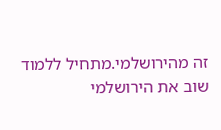זה מהירושלמי.מתחיל ללמוד שוב את הירושלמי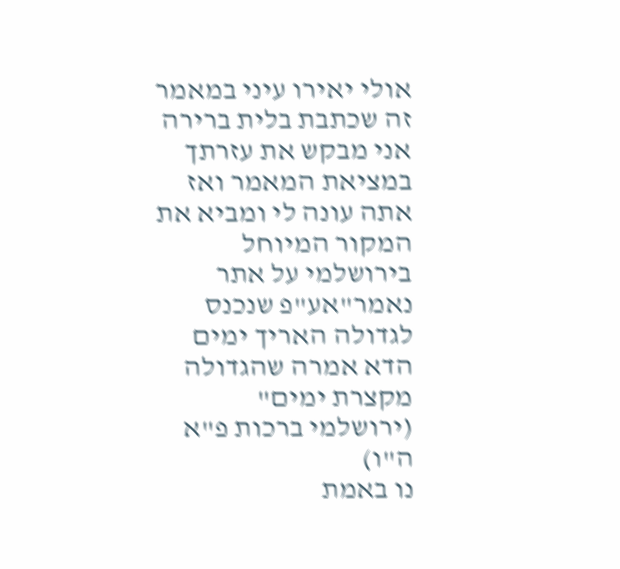אולי יאירו עיני במאמר זה שכתבת בלית ברירה אני מבקש את עזרתך במציאת המאמר ואז אתה עונה לי ומביא את המקור המיוחל בירושלמי על אתר נאמר"אע"פ שנכנס לגדולה האריך ימים הדא אמרה שהגדולה מקצרת ימים" (ירושלמי ברכות פ"א ה"ו)
נו באמת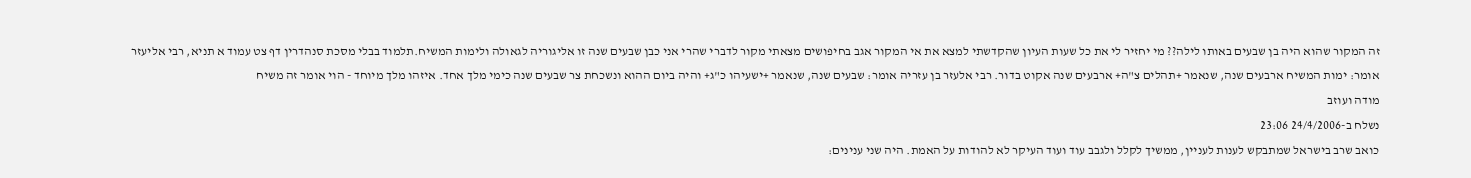זה המקור שהוא היה בן שבעים באותו לילה?? מי יחזיר לי את כל שעות העיון שהקדשתי למצא את אי המקור אגב בחיפושים מצאתי מקור לדברי שהרי אני כבן שבעים שנה זו אליגוריה לגאולה ולימות המשיח.תלמוד בבלי מסכת סנהדרין דף צט עמוד א תניא, רבי אליעזר אומר: ימות המשיח ארבעים שנה, שנאמר +תהלים צ"ה+ ארבעים שנה אקוט בדור. רבי אלעזר בן עזריה אומר: שבעים שנה, שנאמר +ישעיהו כ"ג+ והיה ביום ההוא ונשכחת צר שבעים שנה כימי מלך אחד. איזהו מלך מיוחד - הוי אומר זה משיח
מודה ועוזב
נשלח ב-24/4/2006 23:06
כואב שרב בישראל שמתבקש לענות לעניין, ממשיך לקלל ולגבב עוד ועוד העיקר לא להודות על האמת. היה שני ענינים: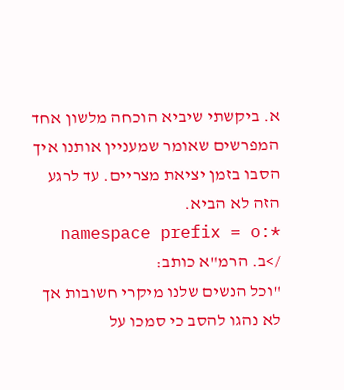א. ביקשתי שיביא הוכחה מלשון אחד המפרשים שאומר שמעניין אותנו איך הסבו בזמן יציאת מצריים. עד לרגע הזה לא הביא.
*:namespace prefix = o />ב. הרמ"א כותב:
"וכל הנשים שלנו מיקרי חשובות אך לא נהגו להסב כי סמכו על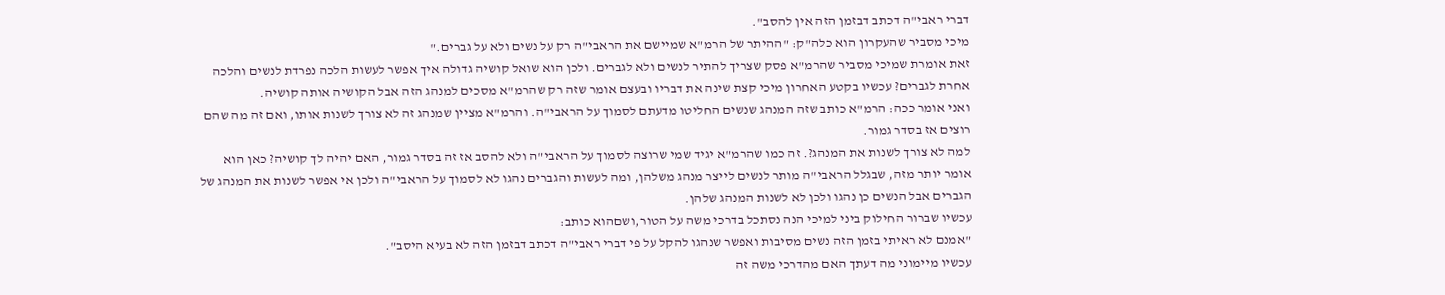דברי ראבי"ה דכתב דבזמן הזה אין להסב".
מיכי מסביר שהעקרון הוא כלה"ק: "ההיתר של הרמ"א שמיישם את הראבי"ה רק על נשים ולא על גברים."
זאת אומרת שמיכי מסביר שהרמ"א פסק שצריך להתיר לנשים ולא לגברים. ולכן הוא שואל קושיה גדולה איך אפשר לעשות הלכה נפרדת לנשים והלכה אחרת לגברים? עכשיו בקטע האחרון מיכי קצת שינה את דבריו ובעצם אומר שזה רק שהרמ"א מסכים למנהג הזה אבל הקושיה אותה קושיה.
ואני אומר ככה: הרמ"א כותב שזה המנהג שנשים החליטו מדעתם לסמוך על הראבי"ה. והרמ"א מציין שמנהג זה לא צורך לשנות אותו, ואם זה מה שהם רוצים אז בסדר גמור.
למה לא צורך לשנות את המנהג?. זה כמו שהרמ"א יגיד שמי שרוצה לסמוך על הראבי"ה ולא להסב אז זה בסדר גמור, האם יהיה לך קושיה? כאן הוא אומר יותר מזה, שבגלל הראבי"ה מותר לנשים לייצר מנהג משלהן, ומה לעשות והגברים נהגו לא לסמוך על הראבי"ה ולכן אי אפשר לשנות את המנהג של הגברים אבל הנשים כן נהגו ולכן לא לשנות המנהג שלהן.
עכשיו שברור החילוק ביני למיכי הנה נסתכל בדרכי משה על הטור,ושםהוא כותב:
"אמנם לא ראיתי בזמן הזה נשים מסיבות ואפשר שנהגו להקל על פי דברי ראבי"ה דכתב דבזמן הזה לא בעיא היסב".
עכשיו מיימוני מה דעתך האם מהדרכי משה זה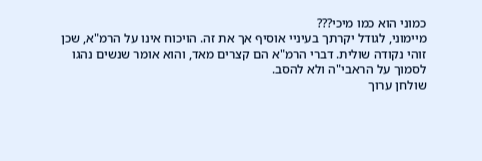כמוני הוא כמו מיכי???
מיימוני, לגודל יקרתך בעיניי אוסיף אך את זה. הויכוח אינו על הרמ"א, שכן זוהי נקודה שולית. דברי הרמ"א הם קצרים מאד, והוא אומר שנשים נהגו לסמוך על הראבי"ה ולא להסב.
שולחן ערוך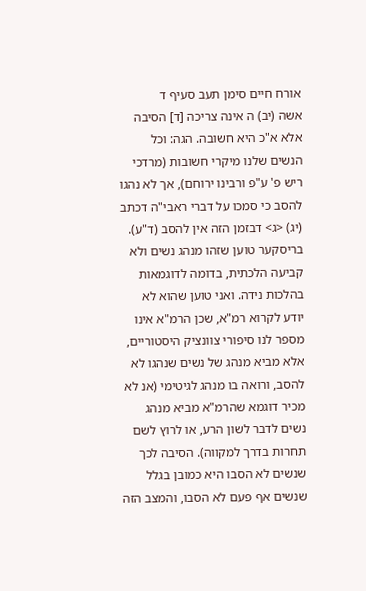אורח חיים סימן תעב סעיף ד
אשה (יב) ה אינה צריכה [ד] הסיבה אלא א"כ היא חשובה. הגה: וכל הנשים שלנו מיקרי חשובות (מרדכי ריש פ' ע"פ ורבינו ירוחם), אך לא נהגו להסב כי סמכו על דברי ראבי"ה דכתב (יג) <ג> דבזמן הזה אין להסב (ד"ע).
בריסקער טוען שזהו מנהג נשים ולא קביעה הלכתית, בדומה לדוגמאות בהלכות נידה. ואני טוען שהוא לא יודע לקרוא רמ"א, שכן הרמ"א אינו מספר לנו סיפורי צוונציק היסטוריים, אלא מביא מנהג של נשים שנהגו לא להסב, ורואה בו מנהג לגיטימי (אנ לא מכיר דוגמא שהרמ"א מביא מנהג נשים לדבר לשון הרע, או לרוץ לשם תחרות בדרך למקווה). הסיבה לכך שנשים לא הסבו היא כמובן בגלל שנשים אף פעם לא הסבו, והמצב הזה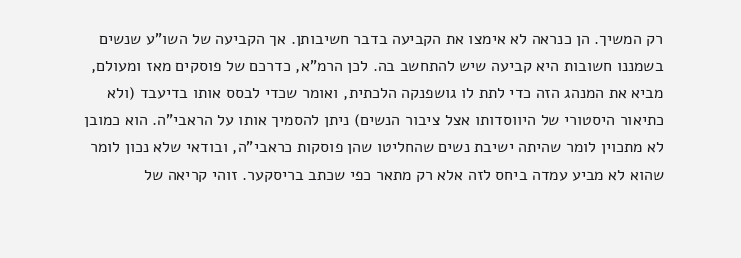רק המשיך. הן כנראה לא אימצו את הקביעה בדבר חשיבותן. אך הקביעה של השו"ע שנשים בשמננו חשובות היא קביעה שיש להתחשב בה. לכן הרמ"א, כדרכם של פוסקים מאז ומעולם, מביא את המנהג הזה כדי לתת לו גושפנקה הלכתית, ואומר שכדי לבסס אותו בדיעבד (ולא כתיאור היסטורי של היווסדותו אצל ציבור הנשים) ניתן להסמיך אותו על הראבי"ה. הוא כמובן לא מתכוין לומר שהיתה ישיבת נשים שהחליטו שהן פוסקות כראבי"ה, ובודאי שלא נכון לומר שהוא לא מביע עמדה ביחס לזה אלא רק מתאר כפי שכתב בריסקער. זוהי קריאה של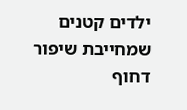ילדים קטנים שמחייבת שיפור דחוף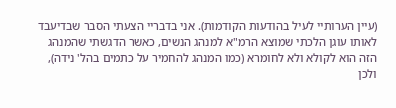(עיין הערותיי לעיל בהודעות הקודמות). אני בדבריי הצעתי הסבר שבדיעבד לאותו עוגן הלכתי שמוצא הרמ"א למנהג הנשים, כאשר הדגשתי שהמנהג הזה הוא לקולא ולא לחומרא (כמו המנהג להחמיר על כתמים בהל' נידה), ולכן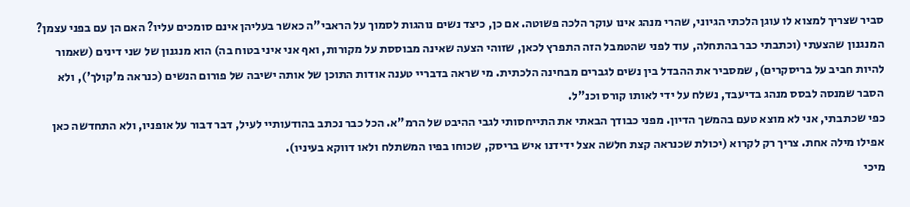סביר שצריך למצוא לו עוגן הלכתי הגיוני, שהרי מנהג אינו עוקר הלכה פשוטה. אם כן, כיצד נשים נוהגות לסמוך על הראבי"ה כאשר בעליהן אינם סומכים עליו? האם הן עם בפני עצמן? המנגנון שהצעתי (וכתבתי כבר בהתחלה, עוד לפני שהטמבל הזה התפרץ לכאן, שזוהי הצעה שאינה מבוססת על מקורות, ואף אני איני בטוח בה) הוא מנגנון של שני דינים (שאמור להיות חביב על בריסקרים), שמסביר את ההבדל בין נשים לגברים מבחינה הלכתית. מי שראה בדבריי טענה אודות התוכן של אותה ישיבה של פורום הנשים (כנראה מ'קולך'), ולא הסבר שמנסה לבסס מנהג בדיעבד, נשלח על ידי לאותו קורס וכנ"ל.
כפי שכתבתי, אני לא מוצא טעם בהמשך הדיון. מפני כבודך הבאתי את התייחסותי לגבי ההיבט של הרמ"א. הכל כבר נכתב בהודעותיי לעיל, דבר דבור על אופניו, ולא התחדשה כאן אפילו מילה אחת. צריך רק לקרוא (יכולת שכנראה קצת חלשה אצל ידידנו איש בריסק, שכוחו בפיו המשתלח ולאו דווקא בעיניו).
מיכי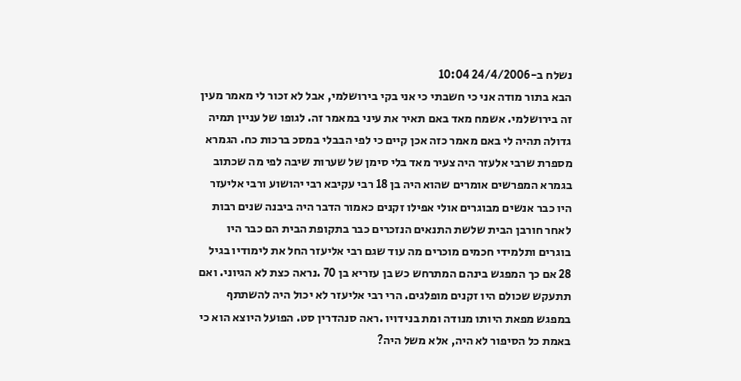נשלח ב-24/4/2006 10:04
הבא בתור מודה אני כי חשבתי כי אני בקי בירושלמי, אבל לא זכור לי מאמר מעין זה בירושלמי. אשמח מאד באם תאיר את עיני במאמר זה. לגופו של עניין תמיה גדולה תהיה לי באם מאמר כזה אכן קיים כי לפי הבבלי במסכ ברכות כח. הגמרא מספרת שרבי אלעזר היה צעיר מאד בלי סימן של שערות שיבה לפי מה שכתוב בגמרא המפרשים אומרים שהוא היה בן 18 רבי עקיבא רבי יהושוע ורבי אליעזר היו כבר אנשים מבוגרים אולי אפילו זקנים כאמור הדבר היה ביבנה שנים רבות לאחר חורבן הבית שלשת התנאים הנזכרים כבר בתקופת הבית הם כבר היו בוגרים ותלמידי חכמים מוכרים מה עוד שגם רבי אליעזר החל את לימודיו בגיל 28 אם כך המפגש בינהם המתרחש כש בן עזריא בן 70 .נראה כצת לא הגיוני. ואם תתעקש שכולם היו זקנים מופלגים. הרי רבי אליעזר לא יכול היה להשתתף במפגש מפאת היותו מנודה ומת בנידויו .ראה סנהדרין סט. הפועל היוצא הוא כי באמת כל הסיפור לא היה, אלא משל היה?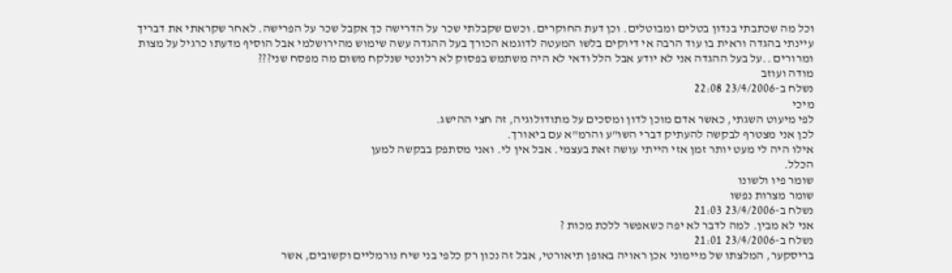וכל מה שכתבתי בנדון בטלים ומבוטלים. וכן דעת החוקרים. וכשם שקבלתי שכר על הדרישה כך אקבל שכר על הפרישה. לאחר שקראתי את דבריך עיינתי בהגדה וראית בו עוד הרבה אי דיוקים בלשו המעטה לדוגמא הכורך בעל ההגדה עשה שימוש מהירושלמי אבל הוסיף מדעתו כרגיל על מצות ומרורים ..על בעל ההגדה אני לא יודע אבל הלל ודאי לא היה משתמש בפסוק לא רלונטי שנלקח משום מה מפסח שני???
מודה ועוזב
נשלח ב-23/4/2006 22:08
מיכי
לפי מיעוט השגתי, כאשר אדם מוכן לדון ומסכים על מתודולוגיה, זה חצי ההישג.
לכן אני מצטרף לבקשה להעתיק דברי השו"ע והרמ"א עם ביאורך.
אילו היה לי מעט יותר זמן אזי הייתי עושה זאת בעצמי. אבל אין לי. ואני מסתפק בבקשה למען
הכלל.
שומר פיו ולשונו
שומר מצרות נפשו
נשלח ב-23/4/2006 21:03
אני לא מבין. למה לדבר לא יפה כשאפשר ללכת מכות ?
נשלח ב-23/4/2006 21:01
בריסקער, המלצתו של מיימוני אכן ראויה באופן תיאורטי, אבל זה נכון רק כלפי בני שיח נורמליים וקשובים, אשר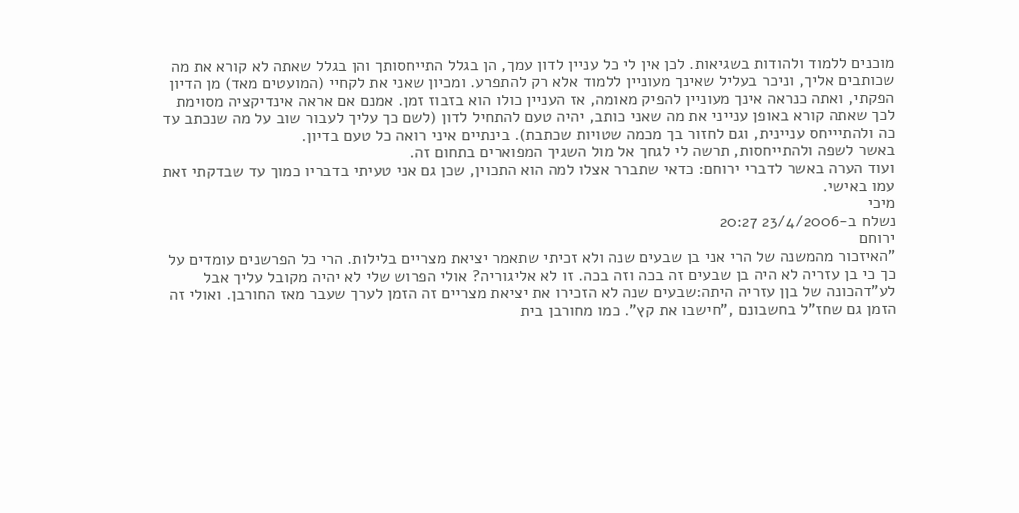מוכנים ללמוד ולהודות בשגיאות. לכן אין לי כל עניין לדון עמך, הן בגלל התייחסותך והן בגלל שאתה לא קורא את מה שכותבים אליך, וניכר בעליל שאינך מעוניין ללמוד אלא רק להתפרע. ומכיון שאני את לקחיי (המועטים מאד) מן הדיון הפקתי, ואתה כנראה אינך מעוניין להפיק מאומה, אז העניין כולו הוא בזבוז זמן. אמנם אם אראה אינדיקציה מסוימת לכך שאתה קורא באופן ענייני את מה שאני כותב, יהיה טעם להתחיל לדון (לשם כך עליך לעבור שוב על מה שנכתב עד כה ולהתיייחס עניינית, וגם לחזור בך מכמה שטויות שכתבת). בינתיים איני רואה כל טעם בדיון.
באשר לשפה ולהתייחסות, תרשה לי לגחך אל מול השגיך המפוארים בתחום זה.
ועוד הערה באשר לדברי ירוחם: כדאי שתברר אצלו למה הוא התכוין, שכן גם אני טעיתי בדבריו כמוך עד שבדקתי זאת עמו באישי.
מיכי
נשלח ב-23/4/2006 20:27
ירוחם
"האיזכור מהמשנה של הרי אני בן שבעים שנה ולא זכיתי שתאמר יציאת מצריים בלילות. הרי כל הפרשנים עומדים על כך כי בן עזריה לא היה בן שבעים זה בכה וזה בכה. זו לא אליגוריה? אולי הפרוש שלי לא יהיה מקובל עליך אבל לע"דהכונה של בןן עזריה היתה:שבעים שנה לא הזכירו את יציאת מצריים זה הזמן לערך שעבר מאז החורבן. ואולי זה הזמן גם שחז"ל בחשבונם ,"חישבו את קץ". כמו מחורבן בית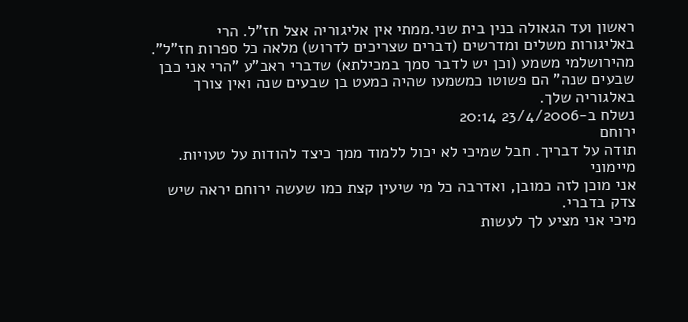ראשון ועד הגאולה בנין בית שני.ממתי אין אליגוריה אצל חז"ל. הרי באליגורות משלים ומדרשים (דברים שצריכים לדרוש) מלאה כל ספרות חז"ל". מהירושלמי משמע (וכן יש לדבר סמך במכילתא) שדברי ראב"ע "הרי אני כבן שבעים שנה" הם פשוטו כמשמעו שהיה כמעט בן שבעים שנה ואין צורך באלגוריה שלך.
נשלח ב-23/4/2006 20:14
ירוחם
תודה על דבריך. חבל שמיכי לא יכול ללמוד ממך כיצד להודות על טעויות.
מיימוני
אני מוכן לזה כמובן, ואדרבה כל מי שיעין קצת כמו שעשה ירוחם יראה שיש צדק בדברי.
מיכי אני מציע לך לעשות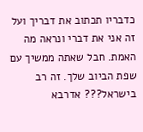כדבריו תכתוב את דבריך ועל זה אני את דברי ונראה מה האמת. חבל שאתה ממשיך עם שפת הביוב שלך. זה רב בישראל??? אדרבא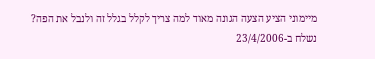מיימוני הציע הצעה הגונה מאוד למה צריך לקלל בגלל זה ולנבל את הפה?
נשלח ב-23/4/2006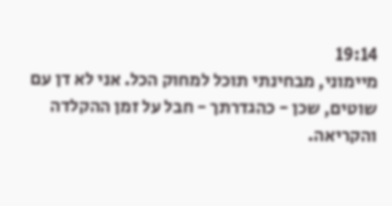19:14
מיימוני, מבחינתי תוכל למחוק הכל. אני לא דן עם שוטים, שכן - כהגדרתך - חבל על זמן ההקלדה והקריאה.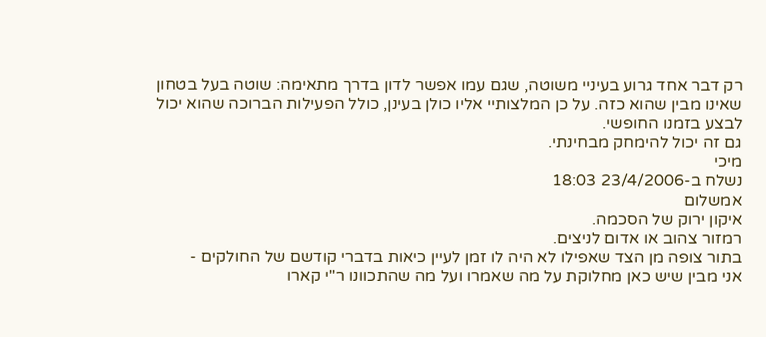רק דבר אחד גרוע בעיניי משוטה, שגם עמו אפשר לדון בדרך מתאימה: שוטה בעל בטחון שאינו מבין שהוא כזה. על כן המלצותיי אליו כולן בעינן, כולל הפעילות הברוכה שהוא יכול לבצע בזמנו החופשי.
גם זה יכול להימחק מבחינתי.
מיכי
נשלח ב-23/4/2006 18:03
אמשלום
איקון ירוק של הסכמה.
רמזור צהוב או אדום לניצים.
בתור צופה מן הצד שאפילו לא היה לו זמן לעיין כיאות בדברי קודשם של החולקים -
אני מבין שיש כאן מחלוקת על מה שאמרו ועל מה שהתכוונו ר"י קארו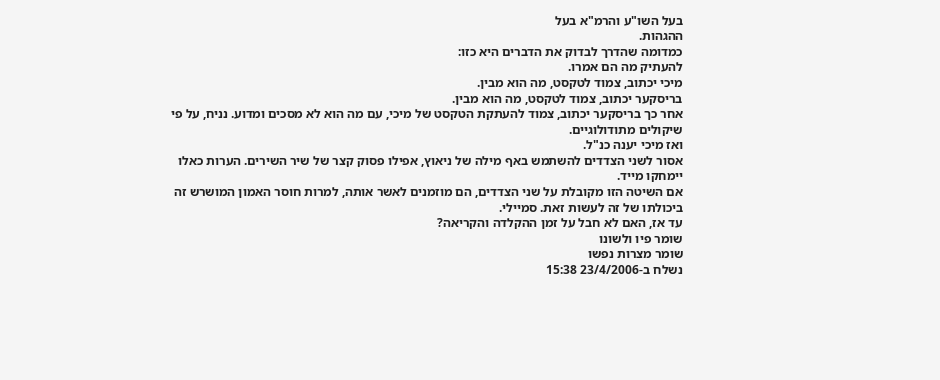בעל השו"ע והרמ"א בעל
ההגהות.
כמדומה שהדרך לבדוק את הדברים היא כזו:
להעתיק מה הם אמרו.
מיכי יכתוב, צמוד לטקסט, מה הוא מבין.
בריסקער יכתוב, צמוד לטקסט, מה הוא מבין.
אחר כך בריסקער יכתוב, צמוד להעתקת הטקסט של מיכי, עם מה הוא לא מסכים ומדוע. נניח, על פי
שיקולים מתודולוגיים.
ואז מיכי יענה כנ"ל.
אסור לשני הצדדים להשתמש באף מילה של ניאוץ, אפילו פסוק קצר של שיר השירים. הערות כאלו
יימחקו מייד.
אם השיטה הזו מקובלת על שני הצדדים, הם מוזמנים לאשר אותה, למרות חוסר האמון המושרש זה
ביכולתו של זה לעשות זאת. סמיילי.
עד אז, האם לא חבל על זמן ההקלדה והקריאה?
שומר פיו ולשונו
שומר מצרות נפשו
נשלח ב-23/4/2006 15:38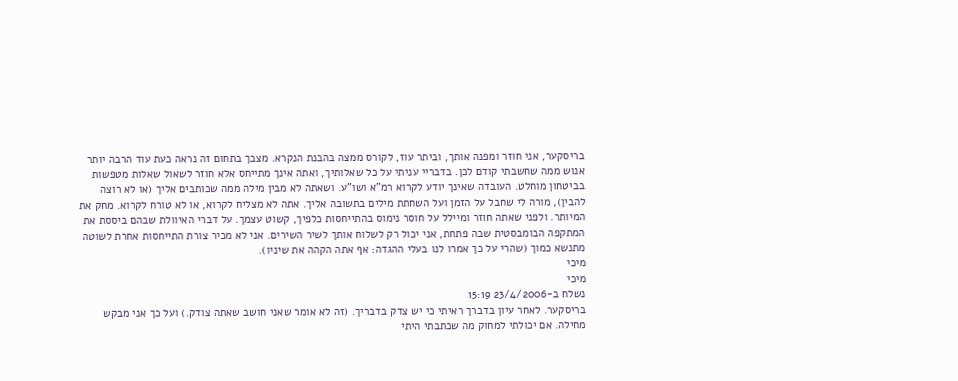בריסקער, אני חוזר ומפנה אותך, וביתר עוז, לקורס ממצה בהבנת הנקרא. מצבך בתחום זה נראה כעת עוד הרבה יותר אנוש ממה שחשבתי קודם לכן. בדבריי עניתי על כל שאלותיך, ואתה אינך מתייחס אלא חוזר לשאול שאלות מטפשות בביטחון מוחלט. העובדה שאינך יודע לקרוא רמ"א ושו"ע. ושאתה לא מבין מילה ממה שכותבים אליך (או לא רוצה להבין), מורה לי שחבל על הזמן ועל השחתת מילים בתשובה אליך. אתה לא מצליח לקרוא, או לא טורח לקרוא. מחק את המיותר. ולפני שאתה חוזר ומיילל על חוסר נימוס בהתייחסות כלפיך, קשוט עצמך. על דברי האיוולת שבהם ביססת את המתקפה הבומבסטית שבה פתחת, אני יכול רק לשלוח אותך לשיר השירים. אני לא מכיר צורת התייחסות אחרת לשוטה מתנשא כמוך (שהרי על כך אמרו לנו בעלי ההגדה: אף אתה הקהה את שיניו).
מיכי
מיכי
נשלח ב-23/4/2006 15:19
בריסקער. לאחר עיון בדברך ראיתי כי יש צדק בדבריך. (זה לא אומר שאני חושב שאתה צודק.) ועל כך אני מבקש מחילה. אם יכולתי למחוק מה שכתבתי היתי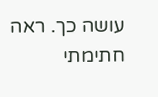עושה כך. ראה חתימתי